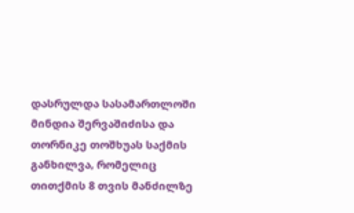დასრულდა სასამართლოში მინდია შერვაშიძისა და თორნიკე თოშხუას საქმის განხილვა, რომელიც თითქმის 8 თვის მანძილზე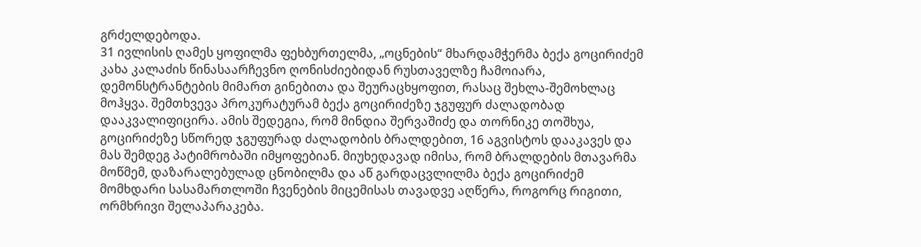გრძელდებოდა.
31 ივლისის ღამეს ყოფილმა ფეხბურთელმა, „ოცნების“ მხარდამჭერმა ბექა გოცირიძემ კახა კალაძის წინასაარჩევნო ღონისძიებიდან რუსთაველზე ჩამოიარა, დემონსტრანტების მიმართ გინებითა და შეურაცხყოფით, რასაც შეხლა-შემოხლაც მოჰყვა. შემთხვევა პროკურატურამ ბექა გოცირიძეზე ჯგუფურ ძალადობად დააკვალიფიცირა. ამის შედეგია, რომ მინდია შერვაშიძე და თორნიკე თოშხუა, გოცირიძეზე სწორედ ჯგუფურად ძალადობის ბრალდებით, 16 აგვისტოს დააკავეს და მას შემდეგ პატიმრობაში იმყოფებიან. მიუხედავად იმისა, რომ ბრალდების მთავარმა მოწმემ, დაზარალებულად ცნობილმა და აწ გარდაცვლილმა ბექა გოცირიძემ მომხდარი სასამართლოში ჩვენების მიცემისას თავადვე აღწერა, როგორც რიგითი, ორმხრივი შელაპარაკება.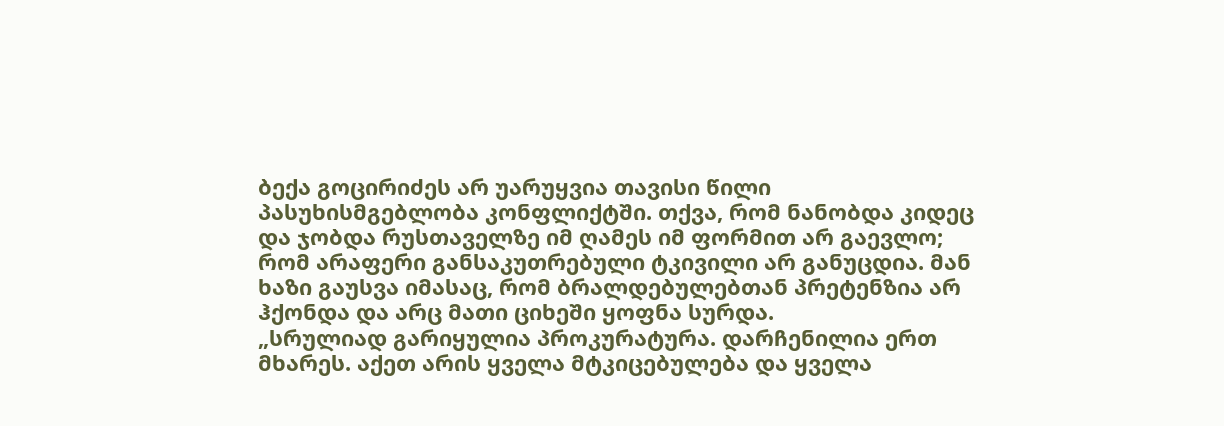ბექა გოცირიძეს არ უარუყვია თავისი წილი პასუხისმგებლობა კონფლიქტში. თქვა, რომ ნანობდა კიდეც და ჯობდა რუსთაველზე იმ ღამეს იმ ფორმით არ გაევლო; რომ არაფერი განსაკუთრებული ტკივილი არ განუცდია. მან ხაზი გაუსვა იმასაც, რომ ბრალდებულებთან პრეტენზია არ ჰქონდა და არც მათი ციხეში ყოფნა სურდა.
„სრულიად გარიყულია პროკურატურა. დარჩენილია ერთ მხარეს. აქეთ არის ყველა მტკიცებულება და ყველა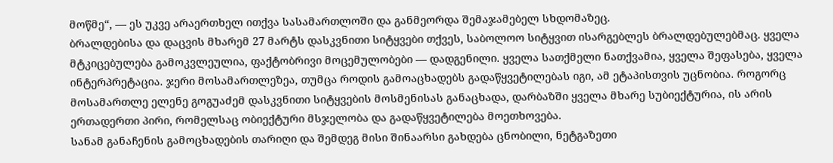მოწმე“, — ეს უკვე არაერთხელ ითქვა სასამართლოში და განმეორდა შემაჯამებელ სხდომაზეც.
ბრალდებისა და დაცვის მხარემ 27 მარტს დასკვნითი სიტყვები თქვეს, საბოლოო სიტყვით ისარგებლეს ბრალდებულებმაც. ყველა მტკიცებულება გამოკვლეულია, ფაქტობრივი მოცემულობები — დადგენილი. ყველა სათქმელი ნათქვამია, ყველა შეფასება, ყველა ინტერპრეტაცია. ჯერი მოსამართლეზეა, თუმცა როდის გამოაცხადებს გადაწყვეტილებას იგი, ამ ეტაპისთვის უცნობია. როგორც მოსამართლე ელენე გოგუაძემ დასკვნითი სიტყვების მოსმენისას განაცხადა, დარბაზში ყველა მხარე სუბიექტურია, ის არის ერთადერთი პირი, რომელსაც ობიექტური მსჯელობა და გადაწყვეტილება მოეთხოვება.
სანამ განაჩენის გამოცხადების თარიღი და შემდეგ მისი შინაარსი გახდება ცნობილი, ნეტგაზეთი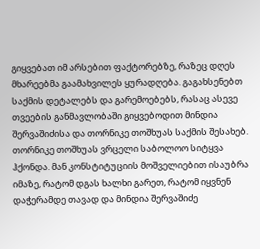გიყვებათ იმ არსებით ფაქტორებზე, რაზეც დღეს მხარეებმა გაამახვილეს ყურადღება. გაგახსენებთ საქმის დეტალებს და გარემოებებს, რასაც ასევე თვეების განმავლობაში გიყვებოდით მინდია შერვაშიძისა და თორნიკე თოშხუას საქმის შესახებ.
თორნიკე თოშხუას ვრცელი საბოლოო სიტყვა ჰქონდა. მან კონსტიტუციის მოშველიებით ისაუბრა იმაზე, რატომ დგას ხალხი გარეთ, რატომ იყვნენ დაჭერამდე თავად და მინდია შერვაშიძე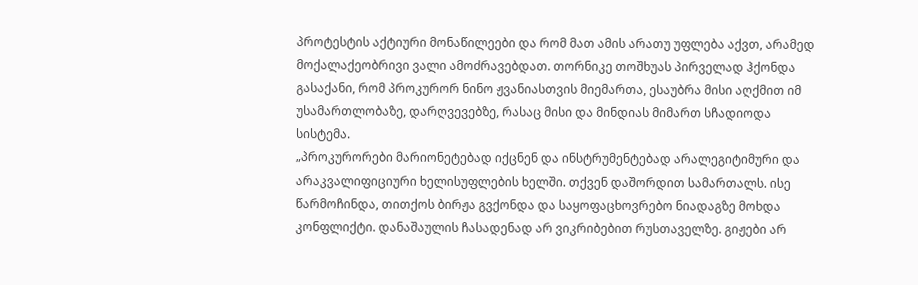პროტესტის აქტიური მონაწილეები და რომ მათ ამის არათუ უფლება აქვთ, არამედ მოქალაქეობრივი ვალი ამოძრავებდათ. თორნიკე თოშხუას პირველად ჰქონდა გასაქანი, რომ პროკურორ ნინო ჟვანიასთვის მიემართა, ესაუბრა მისი აღქმით იმ უსამართლობაზე, დარღვევებზე, რასაც მისი და მინდიას მიმართ სჩადიოდა სისტემა.
„პროკურორები მარიონეტებად იქცნენ და ინსტრუმენტებად არალეგიტიმური და არაკვალიფიციური ხელისუფლების ხელში. თქვენ დაშორდით სამართალს. ისე წარმოჩინდა, თითქოს ბირჟა გვქონდა და საყოფაცხოვრებო ნიადაგზე მოხდა კონფლიქტი. დანაშაულის ჩასადენად არ ვიკრიბებით რუსთაველზე. გიჟები არ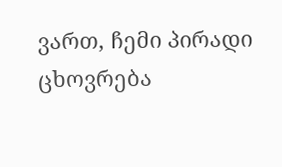ვართ, ჩემი პირადი ცხოვრება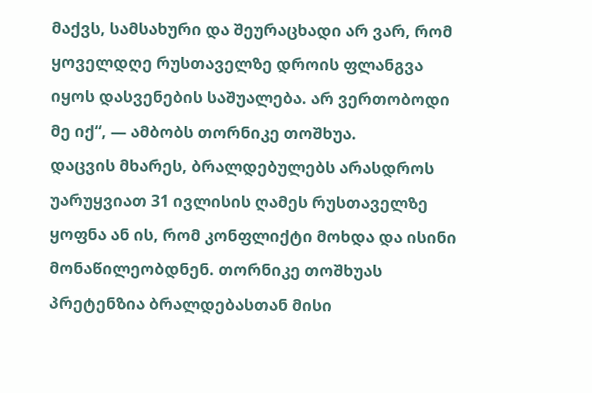მაქვს, სამსახური და შეურაცხადი არ ვარ, რომ ყოველდღე რუსთაველზე დროის ფლანგვა იყოს დასვენების საშუალება. არ ვერთობოდი მე იქ“, — ამბობს თორნიკე თოშხუა.
დაცვის მხარეს, ბრალდებულებს არასდროს უარუყვიათ 31 ივლისის ღამეს რუსთაველზე ყოფნა ან ის, რომ კონფლიქტი მოხდა და ისინი მონაწილეობდნენ. თორნიკე თოშხუას პრეტენზია ბრალდებასთან მისი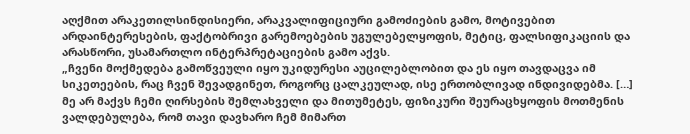აღქმით არაკეთილსინდისიერი, არაკვალიფიციური გამოძიების გამო, მოტივებით არდაინტერესების, ფაქტობრივი გარემოებების უგულებელყოფის, მეტიც, ფალსიფიკაციის და არასწორი, უსამართლო ინტერპრეტაციების გამო აქვს.
„ჩვენი მოქმედება გამოწვეული იყო უკიდურესი აუცილებლობით და ეს იყო თავდაცვა იმ სიკეთეების, რაც ჩვენ შევადგინეთ, როგორც ცალკეულად, ისე ერთობლივად ინდივიდებმა. […] მე არ მაქვს ჩემი ღირსების შემლახველი და მითუმეტეს, ფიზიკური შეურაცხყოფის მოთმენის ვალდებულება, რომ თავი დავხარო ჩემ მიმართ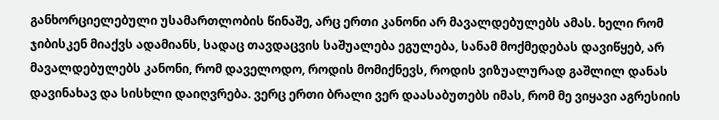განხორციელებული უსამართლობის წინაშე, არც ერთი კანონი არ მავალდებულებს ამას. ხელი რომ ჯიბისკენ მიაქვს ადამიანს, სადაც თავდაცვის საშუალება ეგულება, სანამ მოქმედებას დავიწყებ, არ მავალდებულებს კანონი, რომ დაველოდო, როდის მომიქნევს, როდის ვიზუალურად გაშლილ დანას დავინახავ და სისხლი დაიღვრება. ვერც ერთი ბრალი ვერ დაასაბუთებს იმას, რომ მე ვიყავი აგრესიის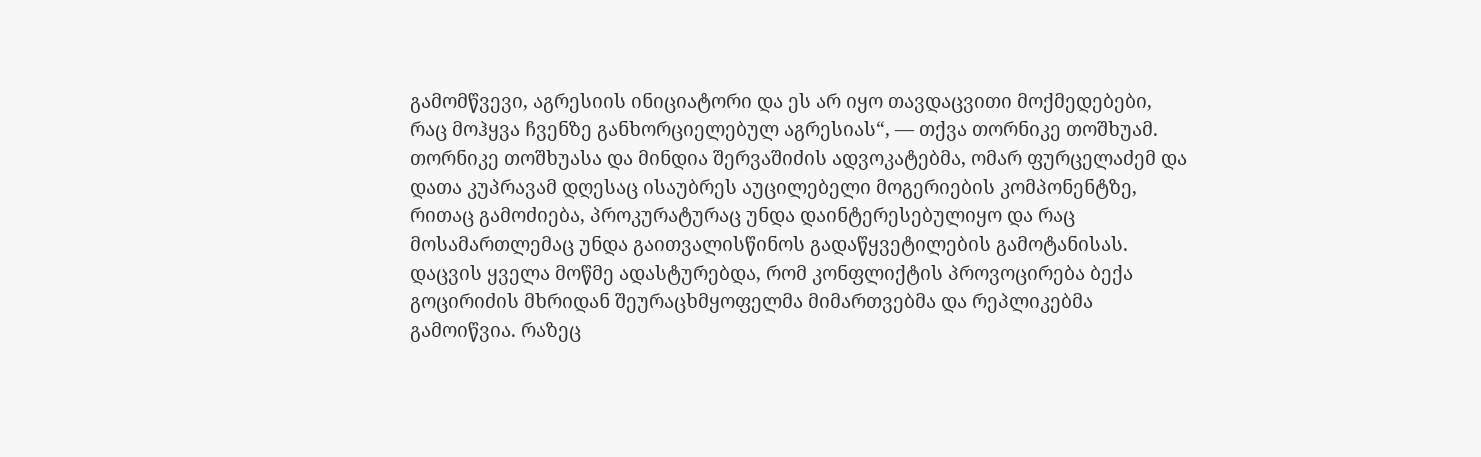გამომწვევი, აგრესიის ინიციატორი და ეს არ იყო თავდაცვითი მოქმედებები, რაც მოჰყვა ჩვენზე განხორციელებულ აგრესიას“, — თქვა თორნიკე თოშხუამ.
თორნიკე თოშხუასა და მინდია შერვაშიძის ადვოკატებმა, ომარ ფურცელაძემ და დათა კუპრავამ დღესაც ისაუბრეს აუცილებელი მოგერიების კომპონენტზე, რითაც გამოძიება, პროკურატურაც უნდა დაინტერესებულიყო და რაც მოსამართლემაც უნდა გაითვალისწინოს გადაწყვეტილების გამოტანისას.
დაცვის ყველა მოწმე ადასტურებდა, რომ კონფლიქტის პროვოცირება ბექა გოცირიძის მხრიდან შეურაცხმყოფელმა მიმართვებმა და რეპლიკებმა გამოიწვია. რაზეც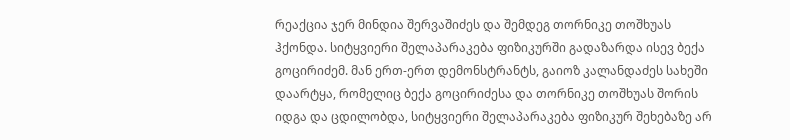რეაქცია ჯერ მინდია შერვაშიძეს და შემდეგ თორნიკე თოშხუას ჰქონდა. სიტყვიერი შელაპარაკება ფიზიკურში გადაზარდა ისევ ბექა გოცირიძემ. მან ერთ-ერთ დემონსტრანტს, გაიოზ კალანდაძეს სახეში დაარტყა, რომელიც ბექა გოცირიძესა და თორნიკე თოშხუას შორის იდგა და ცდილობდა, სიტყვიერი შელაპარაკება ფიზიკურ შეხებაზე არ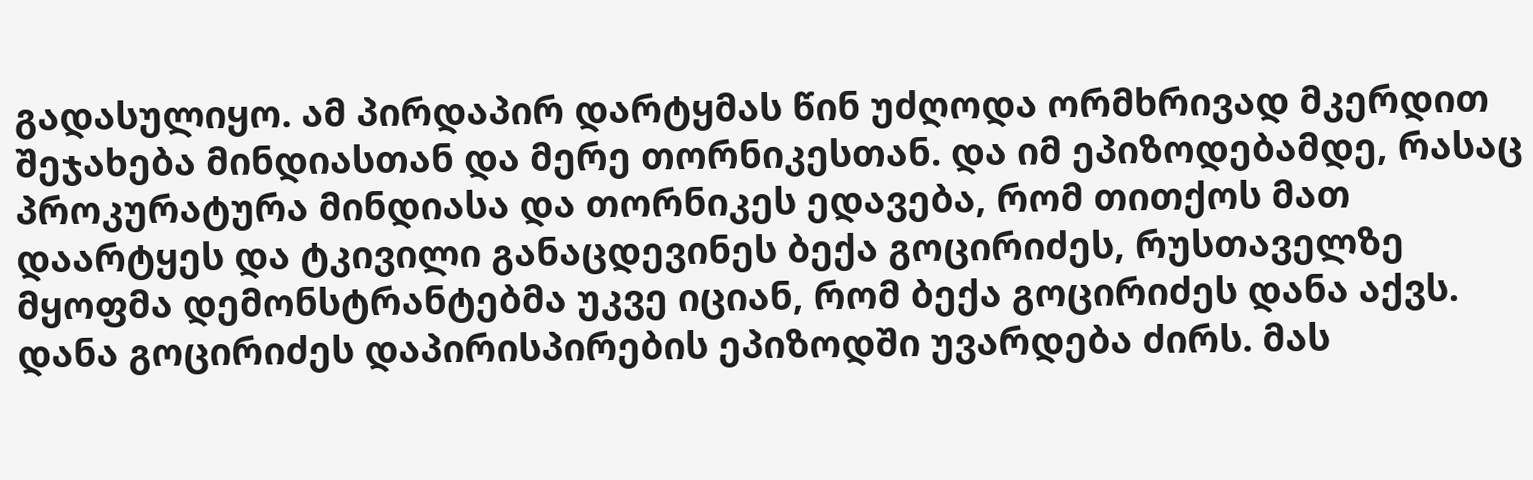გადასულიყო. ამ პირდაპირ დარტყმას წინ უძღოდა ორმხრივად მკერდით შეჯახება მინდიასთან და მერე თორნიკესთან. და იმ ეპიზოდებამდე, რასაც პროკურატურა მინდიასა და თორნიკეს ედავება, რომ თითქოს მათ დაარტყეს და ტკივილი განაცდევინეს ბექა გოცირიძეს, რუსთაველზე მყოფმა დემონსტრანტებმა უკვე იციან, რომ ბექა გოცირიძეს დანა აქვს.
დანა გოცირიძეს დაპირისპირების ეპიზოდში უვარდება ძირს. მას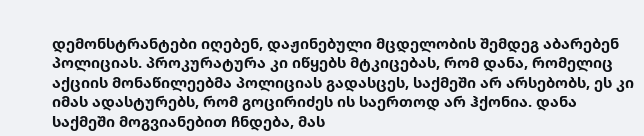დემონსტრანტები იღებენ, დაჟინებული მცდელობის შემდეგ აბარებენ პოლიციას. პროკურატურა კი იწყებს მტკიცებას, რომ დანა, რომელიც აქციის მონაწილეებმა პოლიციას გადასცეს, საქმეში არ არსებობს, ეს კი იმას ადასტურებს, რომ გოცირიძეს ის საერთოდ არ ჰქონია. დანა საქმეში მოგვიანებით ჩნდება, მას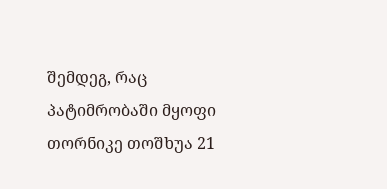შემდეგ, რაც პატიმრობაში მყოფი თორნიკე თოშხუა 21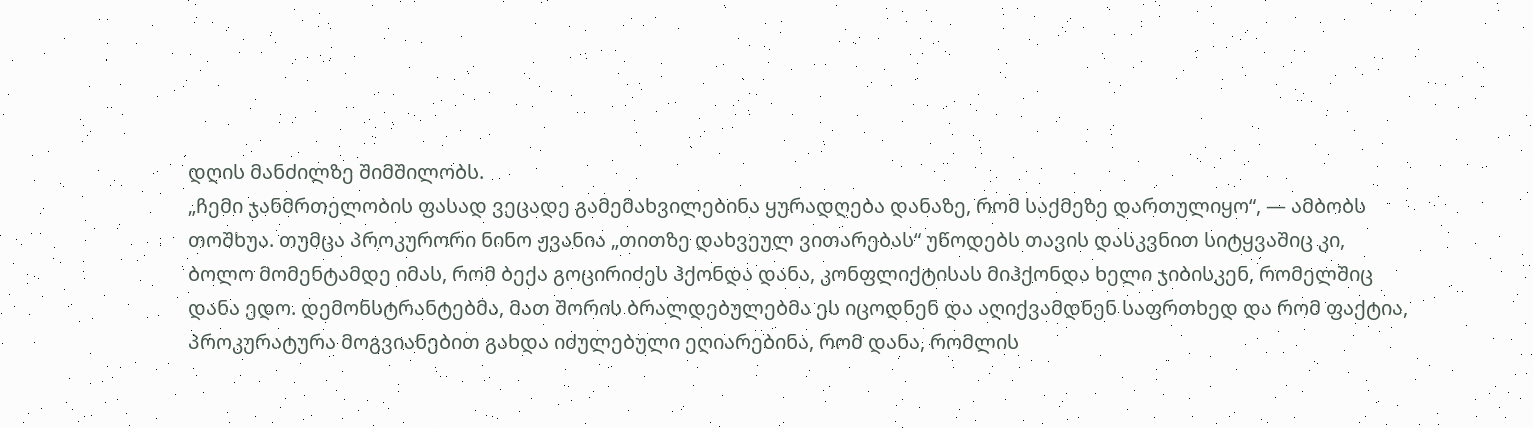დღის მანძილზე შიმშილობს.
„ჩემი ჯანმრთელობის ფასად ვეცადე გამემახვილებინა ყურადღება დანაზე, რომ საქმეზე დართულიყო“, — ამბობს თოშხუა. თუმცა პროკურორი ნინო ჟვანია „თითზე დახვეულ ვითარებას“ უწოდებს თავის დასკვნით სიტყვაშიც კი, ბოლო მომენტამდე იმას, რომ ბექა გოცირიძეს ჰქონდა დანა, კონფლიქტისას მიჰქონდა ხელი ჯიბისკენ, რომელშიც დანა ედო. დემონსტრანტებმა, მათ შორის ბრალდებულებმა ეს იცოდნენ და აღიქვამდნენ საფრთხედ და რომ ფაქტია, პროკურატურა მოგვიანებით გახდა იძულებული ეღიარებინა, რომ დანა, რომლის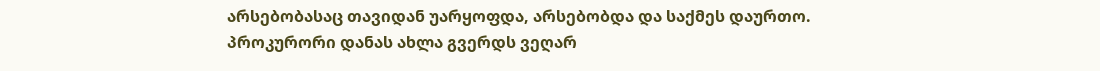არსებობასაც თავიდან უარყოფდა, არსებობდა და საქმეს დაურთო.
პროკურორი დანას ახლა გვერდს ვეღარ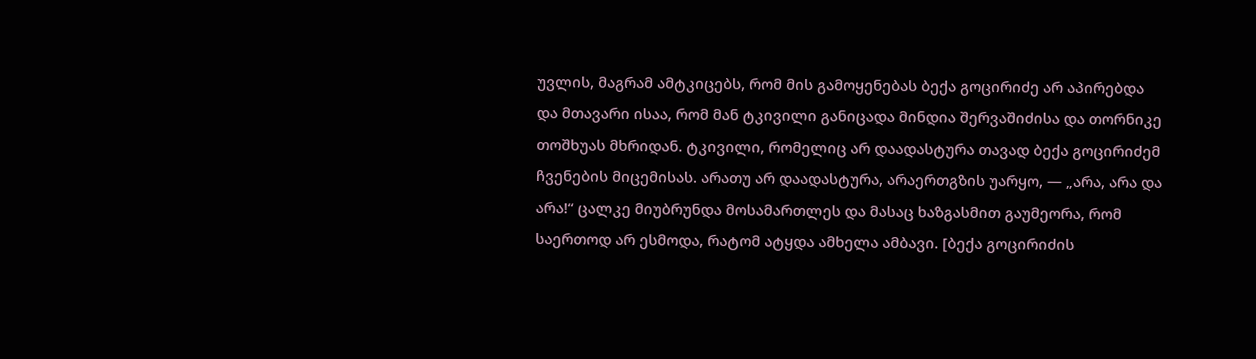უვლის, მაგრამ ამტკიცებს, რომ მის გამოყენებას ბექა გოცირიძე არ აპირებდა და მთავარი ისაა, რომ მან ტკივილი განიცადა მინდია შერვაშიძისა და თორნიკე თოშხუას მხრიდან. ტკივილი, რომელიც არ დაადასტურა თავად ბექა გოცირიძემ ჩვენების მიცემისას. არათუ არ დაადასტურა, არაერთგზის უარყო, — „არა, არა და არა!“ ცალკე მიუბრუნდა მოსამართლეს და მასაც ხაზგასმით გაუმეორა, რომ საერთოდ არ ესმოდა, რატომ ატყდა ამხელა ამბავი. [ბექა გოცირიძის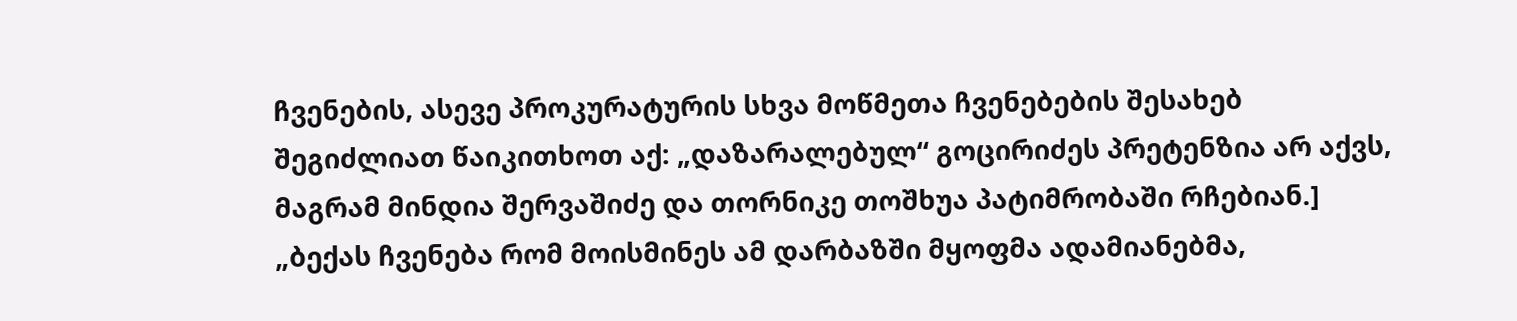ჩვენების, ასევე პროკურატურის სხვა მოწმეთა ჩვენებების შესახებ შეგიძლიათ წაიკითხოთ აქ: „დაზარალებულ“ გოცირიძეს პრეტენზია არ აქვს, მაგრამ მინდია შერვაშიძე და თორნიკე თოშხუა პატიმრობაში რჩებიან.]
„ბექას ჩვენება რომ მოისმინეს ამ დარბაზში მყოფმა ადამიანებმა,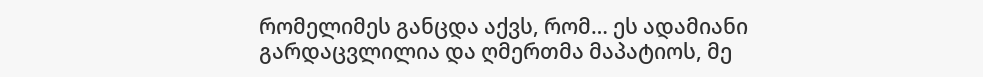რომელიმეს განცდა აქვს, რომ… ეს ადამიანი გარდაცვლილია და ღმერთმა მაპატიოს, მე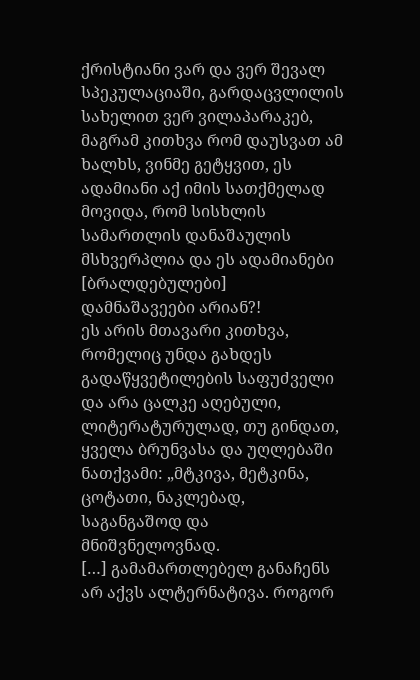ქრისტიანი ვარ და ვერ შევალ სპეკულაციაში, გარდაცვლილის სახელით ვერ ვილაპარაკებ, მაგრამ კითხვა რომ დაუსვათ ამ ხალხს, ვინმე გეტყვით, ეს ადამიანი აქ იმის სათქმელად მოვიდა, რომ სისხლის სამართლის დანაშაულის მსხვერპლია და ეს ადამიანები [ბრალდებულები] დამნაშავეები არიან?!
ეს არის მთავარი კითხვა, რომელიც უნდა გახდეს გადაწყვეტილების საფუძველი და არა ცალკე აღებული, ლიტერატურულად, თუ გინდათ, ყველა ბრუნვასა და უღლებაში ნათქვამი: „მტკივა, მეტკინა, ცოტათი, ნაკლებად, საგანგაშოდ და მნიშვნელოვნად.
[…] გამამართლებელ განაჩენს არ აქვს ალტერნატივა. როგორ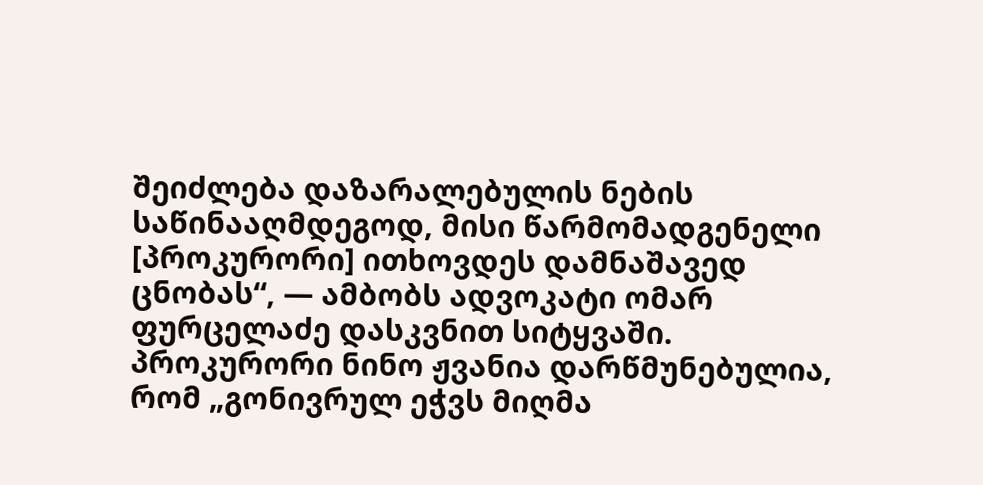შეიძლება დაზარალებულის ნების საწინააღმდეგოდ, მისი წარმომადგენელი [პროკურორი] ითხოვდეს დამნაშავედ ცნობას“, — ამბობს ადვოკატი ომარ ფურცელაძე დასკვნით სიტყვაში.
პროკურორი ნინო ჟვანია დარწმუნებულია, რომ „გონივრულ ეჭვს მიღმა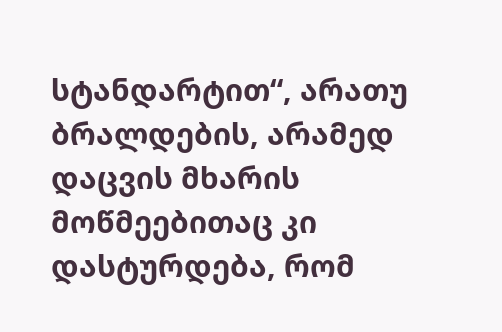სტანდარტით“, არათუ ბრალდების, არამედ დაცვის მხარის მოწმეებითაც კი დასტურდება, რომ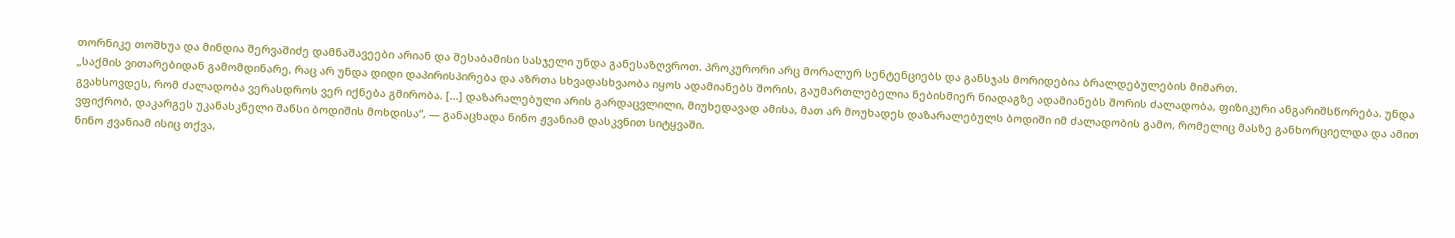თორნიკე თოშხუა და მინდია შერვაშიძე დამნაშავეები არიან და შესაბამისი სასჯელი უნდა განესაზღვროთ. პროკურორი არც მორალურ სენტენციებს და განსჯას მორიდებია ბრალდებულების მიმართ.
„საქმის ვითარებიდან გამომდინარე, რაც არ უნდა დიდი დაპირისპირება და აზრთა სხვადასხვაობა იყოს ადამიანებს შორის, გაუმართლებელია ნებისმიერ ნიადაგზე ადამიანებს შორის ძალადობა, ფიზიკური ანგარიშსწორება. უნდა გვახსოვდეს, რომ ძალადობა ვერასდროს ვერ იქნება გმირობა. […] დაზარალებული არის გარდაცვლილი, მიუხედავად ამისა, მათ არ მოუხადეს დაზარალებულს ბოდიში იმ ძალადობის გამო, რომელიც მასზე განხორციელდა და ამით ვფიქრობ, დაკარგეს უკანასკნელი შანსი ბოდიშის მოხდისა“, — განაცხადა ნინო ჟვანიამ დასკვნით სიტყვაში.
ნინო ჟვანიამ ისიც თქვა,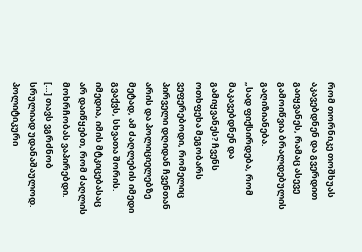რომ თორნიკე თოშხუას აკავებდნენ და გვერდით გაიყვანეს, რამაც ასევე გამოიწვია ბრალდებულის გაღიზიანება.
„სად ფიქსირდება, რომ მაკავებდნენ და გამიყვანეს? ჩვენს ოთხფეხა მეგობარს ვეფერებოდი, რომელიც პირველი დღიდან ჩვენთან არის და პოლიციელებზე მეტად, ამ ძაღლების იმედი გვაქვს, სხვათა შორის. იმედია, იმის მტკიცებასაც არ დაიწყებთ, რომ ძაღლის მოხრჩობას ვაპირებდი.
[…] თავს ვგრძნობ სრულიად უდანაშაულოდ. პოლიტიკური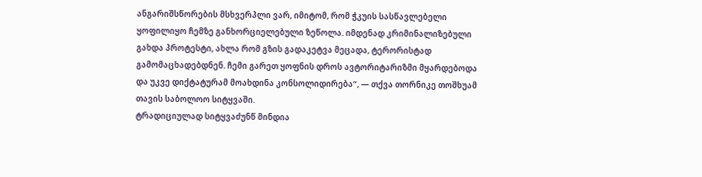ანგარიშსწორების მსხვერპლი ვარ, იმიტომ, რომ ჭკუის სასწავლებელი ყოფილიყო ჩემზე განხორციელებული ზეწოლა. იმდენად კრიმინალიზებული გახდა პროტესტი, ახლა რომ გზის გადაკეტვა მეცადა, ტერორისტად გამომაცხადებდნენ. ჩემი გარეთ ყოფნის დროს ავტორიტარიზმი მყარდებოდა და უკვე დიქტატურამ მოახდინა კონსოლიდირება“, — თქვა თორნიკე თოშხუამ თავის საბოლოო სიტყვაში.
ტრადიციულად სიტყვაძუნწ მინდია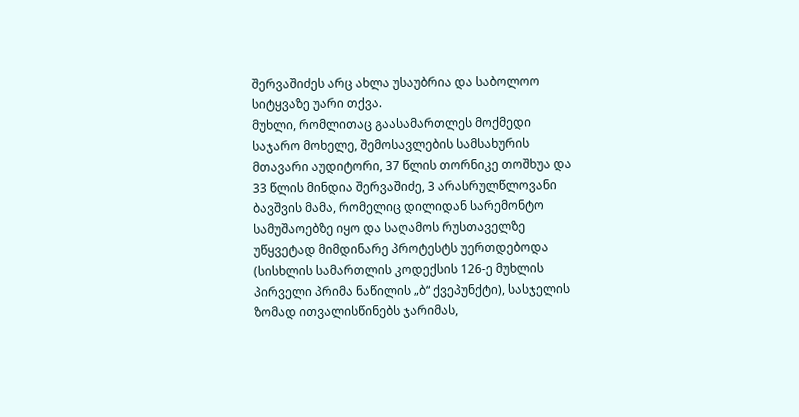შერვაშიძეს არც ახლა უსაუბრია და საბოლოო სიტყვაზე უარი თქვა.
მუხლი, რომლითაც გაასამართლეს მოქმედი საჯარო მოხელე, შემოსავლების სამსახურის მთავარი აუდიტორი, 37 წლის თორნიკე თოშხუა და 33 წლის მინდია შერვაშიძე, 3 არასრულწლოვანი ბავშვის მამა, რომელიც დილიდან სარემონტო სამუშაოებზე იყო და საღამოს რუსთაველზე უწყვეტად მიმდინარე პროტესტს უერთდებოდა (სისხლის სამართლის კოდექსის 126-ე მუხლის პირველი პრიმა ნაწილის „ბ“ ქვეპუნქტი), სასჯელის ზომად ითვალისწინებს ჯარიმას,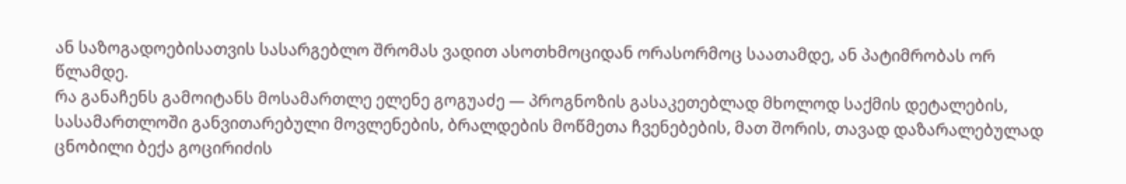ან საზოგადოებისათვის სასარგებლო შრომას ვადით ასოთხმოციდან ორასორმოც საათამდე, ან პატიმრობას ორ წლამდე.
რა განაჩენს გამოიტანს მოსამართლე ელენე გოგუაძე — პროგნოზის გასაკეთებლად მხოლოდ საქმის დეტალების, სასამართლოში განვითარებული მოვლენების, ბრალდების მოწმეთა ჩვენებების, მათ შორის, თავად დაზარალებულად ცნობილი ბექა გოცირიძის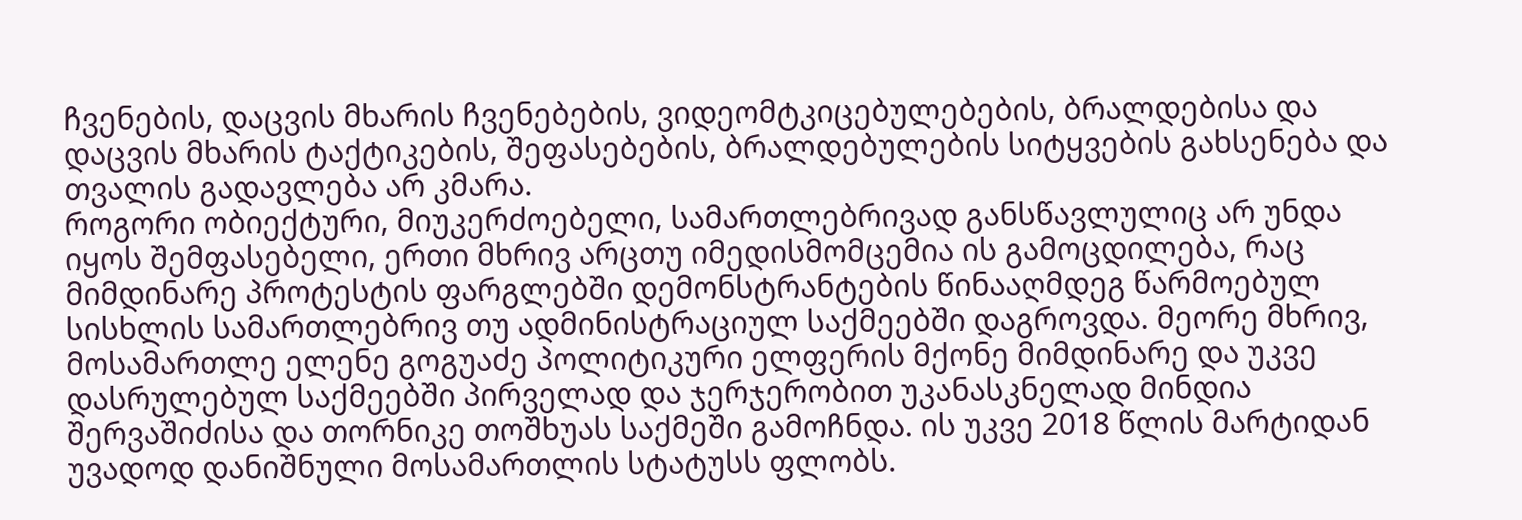ჩვენების, დაცვის მხარის ჩვენებების, ვიდეომტკიცებულებების, ბრალდებისა და დაცვის მხარის ტაქტიკების, შეფასებების, ბრალდებულების სიტყვების გახსენება და თვალის გადავლება არ კმარა.
როგორი ობიექტური, მიუკერძოებელი, სამართლებრივად განსწავლულიც არ უნდა იყოს შემფასებელი, ერთი მხრივ არცთუ იმედისმომცემია ის გამოცდილება, რაც მიმდინარე პროტესტის ფარგლებში დემონსტრანტების წინააღმდეგ წარმოებულ სისხლის სამართლებრივ თუ ადმინისტრაციულ საქმეებში დაგროვდა. მეორე მხრივ, მოსამართლე ელენე გოგუაძე პოლიტიკური ელფერის მქონე მიმდინარე და უკვე დასრულებულ საქმეებში პირველად და ჯერჯერობით უკანასკნელად მინდია შერვაშიძისა და თორნიკე თოშხუას საქმეში გამოჩნდა. ის უკვე 2018 წლის მარტიდან უვადოდ დანიშნული მოსამართლის სტატუსს ფლობს.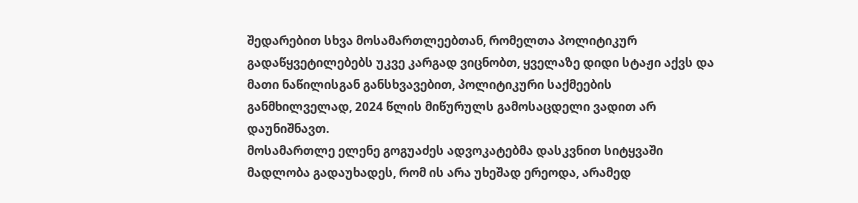შედარებით სხვა მოსამართლეებთან, რომელთა პოლიტიკურ გადაწყვეტილებებს უკვე კარგად ვიცნობთ, ყველაზე დიდი სტაჟი აქვს და მათი ნაწილისგან განსხვავებით, პოლიტიკური საქმეების განმხილველად, 2024 წლის მიწურულს გამოსაცდელი ვადით არ დაუნიშნავთ.
მოსამართლე ელენე გოგუაძეს ადვოკატებმა დასკვნით სიტყვაში მადლობა გადაუხადეს, რომ ის არა უხეშად ერეოდა, არამედ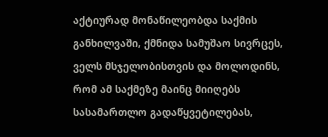აქტიურად მონაწილეობდა საქმის განხილვაში, ქმნიდა სამუშაო სივრცეს, ველს მსჯელობისთვის და მოლოდინს, რომ ამ საქმეზე მაინც მიიღებს სასამართლო გადაწყვეტილებას,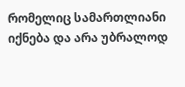რომელიც სამართლიანი იქნება და არა უბრალოდ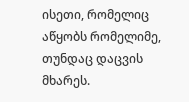ისეთი, რომელიც აწყობს რომელიმე, თუნდაც დაცვის მხარეს.